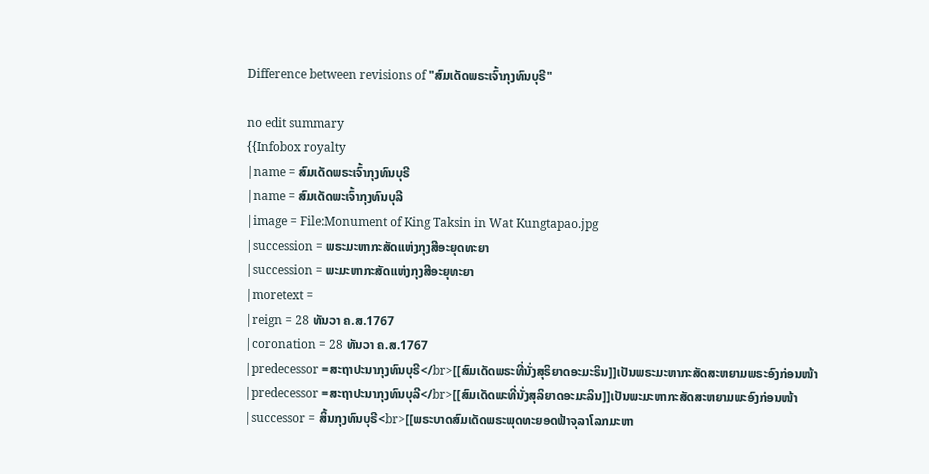Difference between revisions of "ສົມເດັດພຣະເຈົ້າກຸງທົນບຸຣີ"

no edit summary
{{Infobox royalty
|name = ສົມເດັດພຣະເຈົ້າກຸງທົນບຸຣີ
|name = ສົມເດັດພະເຈົ້າກຸງທົນບຸລີ
|image = File:Monument of King Taksin in Wat Kungtapao.jpg
|succession = ພຣະມະຫາກະສັດແຫ່ງກຸງສີອະຍຸດທະຍາ
|succession = ພະມະຫາກະສັດແຫ່ງກຸງສີອະຍຸທະຍາ
|moretext =
|reign = 28 ທັນວາ ຄ.ສ.1767
|coronation = 28 ທັນວາ ຄ.ສ.1767
|predecessor =ສະຖາປະນາກຸງທົນບຸຣີ</br>[[ສົມເດັດພຣະທີ່ນັ່ງສຸຣິຍາດອະມະຣິນ]]ເປັນພຣະມະຫາກະສັດສະຫຍາມພຣະອົງກ່ອນໜ້າ
|predecessor =ສະຖາປະນາກຸງທົນບຸລີ</br>[[ສົມເດັດພະທີ່ນັ່ງສຸລິຍາດອະມະລິນ]]ເປັນພະມະຫາກະສັດສະຫຍາມພະອົງກ່ອນໜ້າ
|successor = ສິ້ນກຸງທົນບຸຣີ<br>[[ພຣະບາດສົມເດັດພຣະພຸດທະຍອດຟ້າຈຸລາໂລກມະຫາ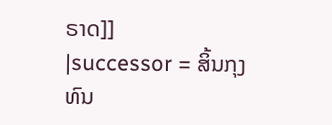ຣາດ]]
|successor = ສິ້ນກຸງທົນ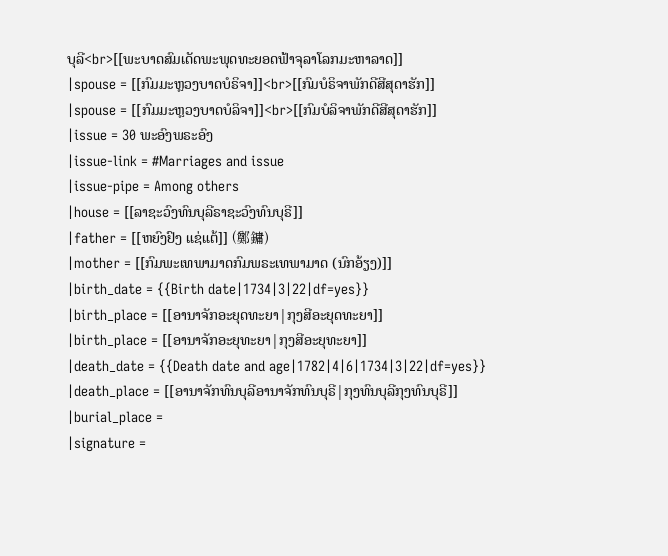ບຸລີ<br>[[ພະບາດສົມເດັດພະພຸດທະຍອດຟ້າຈຸລາໂລກມະຫາລາດ]]
|spouse = [[ກົມມະຫຼວງບາດບໍຣິຈາ]]<br>[[ກົມບໍຣິຈາພັກດີສີສຸດາຮັກ]]
|spouse = [[ກົມມະຫຼວງບາດບໍລິຈາ]]<br>[[ກົມບໍລິຈາພັກດີສີສຸດາຮັກ]]
|issue = 30 ພະອົງພຣະອົງ
|issue-link = #Marriages and issue
|issue-pipe = Among others
|house = [[ລາຊະວົງທົນບຸລີຣາຊະວົງທົນບຸຣີ]]
|father = [[ຫຍົງຢົງ ແຊ່ແຕ້]] (鄭鏞)
|mother = [[ກົມພະເທພາມາດກົມພຣະເທພາມາດ (ນົກອ້ຽງ)]]
|birth_date = {{Birth date|1734|3|22|df=yes}}
|birth_place = [[ອານາຈັກອະຍຸດທະຍາ|ກຸງສີອະຍຸດທະຍາ]]
|birth_place = [[ອານາຈັກອະຍຸທະຍາ|ກຸງສີອະຍຸທະຍາ]]
|death_date = {{Death date and age|1782|4|6|1734|3|22|df=yes}}
|death_place = [[ອານາຈັກທົນບຸລີອານາຈັກທົນບຸຣີ|ກຸງທົນບຸລີກຸງທົນບຸຣີ]]
|burial_place =
|signature =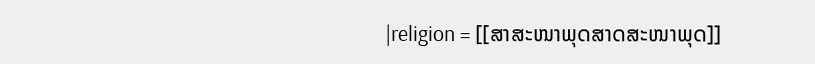|religion = [[ສາສະໜາພຸດສາດສະໜາພຸດ]]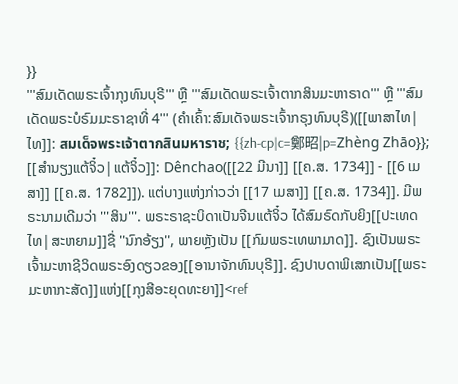}}
'''ສົມເດັດພຣະເຈົ້າກຸງທົນບຸຣີ''' ຫຼື '''ສົມເດັດພຣະເຈົ້າຕາກສິນມະຫາຣາດ''' ຫຼື '''ສົມເດັດພຣະບໍຣົມມະຣາຊາທີ່ 4''' (ຄຳເຄົ້າ:ສົມເດັຈພຣະເຈົ້າກຣຸງທົນບຸຣີ)([[ພາສາໄທ|ໄທ]]: สมเด็จพระเจ้าตากสินมหาราช; {{zh-cp|c=鄭昭|p=Zhèng Zhāo}}; [[ສຳນຽງແຕ້ຈິ໋ວ|ແຕ້ຈິ໋ວ]]: Dênchao([[22 ມີນາ]] [[ຄ.ສ. 1734]] - [[6 ເມສາ]] [[ຄ.ສ. 1782]]). ແຕ່ບາງແຫ່ງກ່າວວ່າ [[17 ເມສາ]] [[ຄ.ສ. 1734]]. ມີພຣະນາມເດີມວ່າ '''ສິນ'''. ພຣະຣາຊະບິດາເປັນຈີນແຕ້ຈິ໋ວ ໄດ້ສົມຣົດກັບຍິງ[[ປະເທດໄທ|ສະຫຍາມ]]ຊື່ ''ນົກອ້ຽງ'', ພາຍຫຼັງເປັນ [[ກົມພຣະເທພາມາດ]]. ຊົງເປັນພຣະເຈົ້າມະຫາຊີວິດພຣະອົງດຽວຂອງ[[ອານາຈັກທົນບຸຣີ]]. ຊົງປາບດາພິເສກເປັນ[[ພຣະມະຫາກະສັດ]]ແຫ່ງ[[ກຸງສີອະຍຸດທະຍາ]]<ref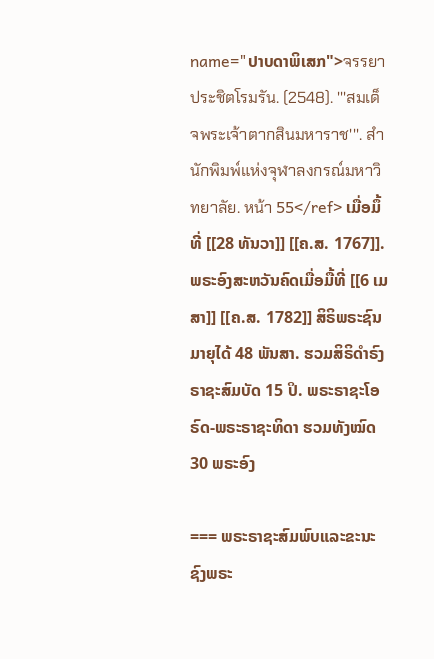name="ປາບດາພິເສກ">จรรยา ประชิตโรมรัน. (2548). '''สมเด็จพระเจ้าตากสินมหาราช'''. สำนักพิมพ์แห่งจุฬาลงกรณ์มหาวิทยาลัย. หน้า 55</ref> ເມື່ອມຶ້ທີ່ [[28 ທັນວາ]] [[ຄ.ສ. 1767]]. ພຣະອົງສະຫວັນຄົດເມື່ອມື້ທີ່ [[6 ເມສາ]] [[ຄ.ສ. 1782]] ສິຣິພຣະຊົນມາຍຸໄດ້ 48 ພັນສາ. ຮວມສິຣິດຳຣົງຣາຊະສົມບັດ 15 ປິ. ພຣະຣາຊະໂອຣົດ-ພຣະຣາຊະທິດາ ຮວມທັງໝົດ 30 ພຣະອົງ

=== ພຣະຣາຊະສົມພົບແລະຂະນະຊົງພຣະ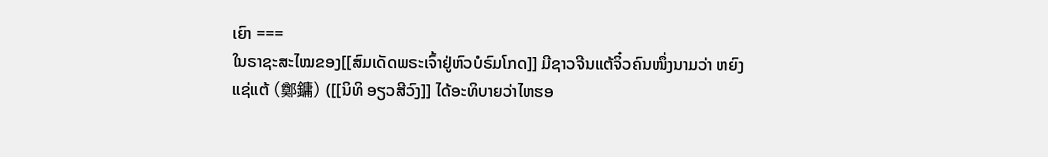ເຍົາ ===
ໃນຣາຊະສະໄໝຂອງ[[ສົມເດັດພຣະເຈົ້າຢູ່ຫົວບໍຣົມໂກດ]] ມີຊາວຈີນແຕ້ຈິ໋ວຄົນໜຶ່ງນາມວ່າ ຫຍົງ ແຊ່ແຕ້ (鄭鏞) ([[ນິທິ ອຽວສີວົງ]] ໄດ້ອະທິບາຍວ່າໄຫຮອ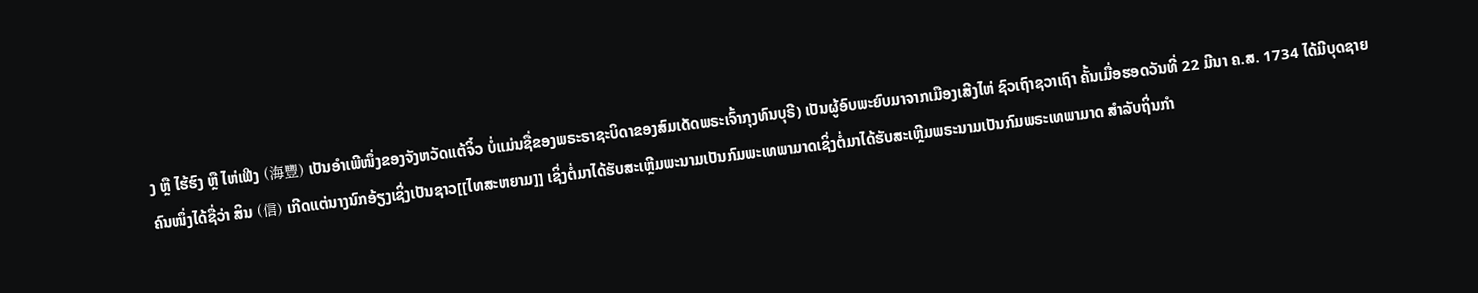ງ ຫຼື ໄຮ້ຮົງ ຫຼື ໄຫ່ເຟີງ (海豐) ເປັນອຳເພີໜຶ່ງຂອງຈັງຫວັດແຕ້ຈິ໋ວ ບໍ່ແມ່ນຊື່ຂອງພຣະຣາຊະບິດາຂອງສົມເດັດພຣະເຈົ້າກຸງທົນບຸຣີ) ເປັນຜູ້ອົບພະຍົບມາຈາກເມືອງເສີງໄຫ່ ຊົວເຖົາຊວາເຖົາ ຄັ້ນເມື່ອຮອດວັນທີ່ 22 ມີນາ ຄ.ສ. 1734 ໄດ້ມີບຸດຊາຍຄົນໜຶ່ງໄດ້ຊື່ວ່າ ສິນ (信) ເກີດແຕ່ນາງນົກອ້ຽງເຊິ່ງເປັນຊາວ[[ໄທສະຫຍາມ]] ເຊິ່ງຕໍ່ມາໄດ້ຮັບສະເຫຼີມພະນາມເປັນກົມພະເທພາມາດເຊິ່ງຕໍ່ມາໄດ້ຮັບສະເຫຼີມພຣະນາມເປັນກົມພຣະເທພາມາດ ສຳລັບຖິ່ນກຳ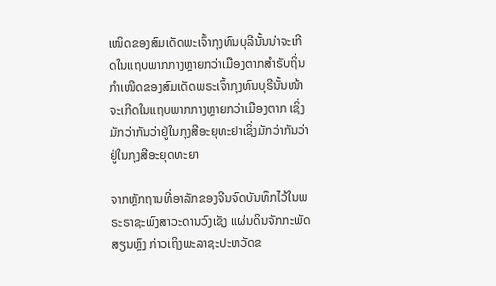ເໜິດຂອງສົມເດັດພະເຈົ້າກຸງທົນບຸລີນັ້ນນ່າຈະເກີດໃນແຖບພາກກາງຫຼາຍກວ່າເມືອງຕາກສຳຣັບຖິ່ນກຳເໜີດຂອງສົມເດັດພຣະເຈົ້າກຸງທົນບຸຣີນັ້ນໜ້າຈະເກີດໃນແຖບພາກກາງຫຼາຍກວ່າເມືອງຕາກ ເຊິ່ງມັກວ່າກັນວ່າຢູ່ໃນກຸງສີອະຍຸທະຢາເຊິ່ງມັກວ່າກັນວ່າຢູ່ໃນກຸງສີອະຍຸດທະຍາ

ຈາກຫຼັກຖານທີ່ອາລັກຂອງຈີນຈົດບັນທຶກໄວ້ໃນພຣະຣາຊະພົງສາວະດານວົງເຊັງ ແຜ່ນດິນຈັກກະພັດສຽນຫຼົງ ກ່າວເຖິງພະລາຊະປະຫວັດຂ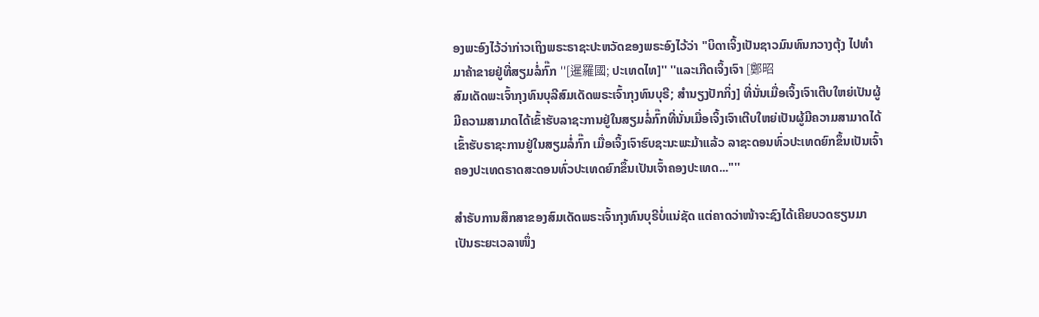ອງພະອົງໄວ້ວ່າກ່າວເຖິງພຣະຣາຊະປະຫວັດຂອງພຣະອົງໄວ້ວ່າ "ບິດາເຈິ້ງເປັນຊາວມົນທົນກວາງຕຸ້ງ ໄປທຳມາຄ້າຂາຍຢູ່ທີ່ສຽມລໍ່ກົ໊ກ ''[暹羅國; ປະເທດໄທ]'' ''ແລະເກີດເຈິ້ງເຈົາ [鄭昭
ສົມເດັດພະເຈົ້າກຸງທົນບຸລີສົມເດັດພຣະເຈົ້າກຸງທົນບຸຣີ; ສຳນຽງປັກກິ່ງ] ທີ່ນັ່ນເມື່ອເຈິ້ງເຈົາເຕີບໃຫຍ່ເປັນຜູ້ມີຄວາມສາມາດໄດ້ເຂົ້າຮັບລາຊະການຢູ່ໃນສຽມລໍ່ກົ໊ກທີ່ນັ່ນເມື່ອເຈິ້ງເຈົາເຕີບໃຫຍ່ເປັນຜູ້ມີຄວາມສາມາດໄດ້ເຂົ້າຮັບຣາຊະການຢູ່ໃນສຽມລໍ່ກົ໊ກ ເມື່ອເຈິ້ງເຈົາຮົບຊະນະພະມ້າແລ້ວ ລາຊະດອນທົ່ວປະເທດຍົກຂຶ້ນເປັນເຈົ້າຄອງປະເທດຣາດສະດອນທົ່ວປະເທດຍົກຂຶ້ນເປັນເຈົ້າຄອງປະເທດ..."''

ສຳຣັບການສຶກສາຂອງສົມເດັດພຣະເຈົ້າກຸງທົນບຸຣີບໍ່ແນ່ຊັດ ແຕ່ຄາດວ່າໜ້າຈະຊົງໄດ້ເຄີຍບວດຮຽນມາເປັນຣະຍະເວລາໜຶ່ງ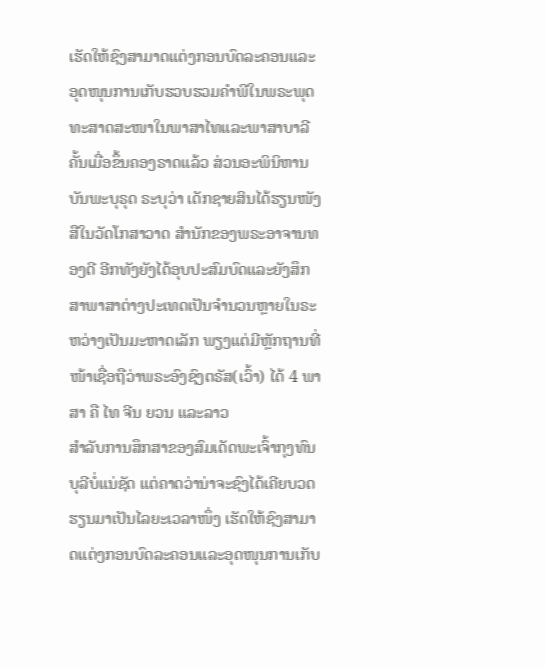ເຮັດໃຫ້ຊົງສາມາດແຕ່ງກອນບົດລະຄອນແລະອຸດໜຸນການເກັບຮວບຮວມຄຳພີໃນພຣະພຸດທະສາດສະໜາໃນພາສາໄທແລະພາສາບາລີຄັ້ນເມື່ອຂຶ້ນຄອງຣາດແລ້ວ ສ່ວນອະພິນິຫານບັນພະບຸຣຸດ ຣະບຸວ່າ ເດັກຊາຍສິນໄດ້ຮຽນໜັງສືໃນວັດໂກສາວາດ ສຳນັກຂອງພຣະອາຈານທອງດີ ອີກທັງຍັງໄດ້ອຸບປະສົມບົດແລະຍັງສຶກສາພາສາຕ່າງປະເທດເປັນຈຳນວນຫຼາຍໃນຣະຫວ່າງເປັນມະຫາດເລັກ ພຽງແຕ່ມີຫຼັກຖານທີ່ໜ້າເຊື່ອຖືວ່າພຣະອົງຊົງຕຣັສ(ເວົ້າ) ໄດ້ 4 ພາສາ ຄື ໄທ ຈີນ ຍວນ ແລະລາວ
ສຳລັບການສຶກສາຂອງສົມເດັດພະເຈົ້າກຸງທົນບຸລີບໍ່ແນ່ຊັດ ແຕ່ຄາດວ່ານ່າຈະຊົງໄດ້ເຄີຍບວດຮຽນມາເປັນໄລຍະເວລາໜຶ່ງ ເຮັດໃຫ້ຊົງສາມາດແຕ່ງກອນບົດລະຄອນແລະອຸດໜຸນການເກັບ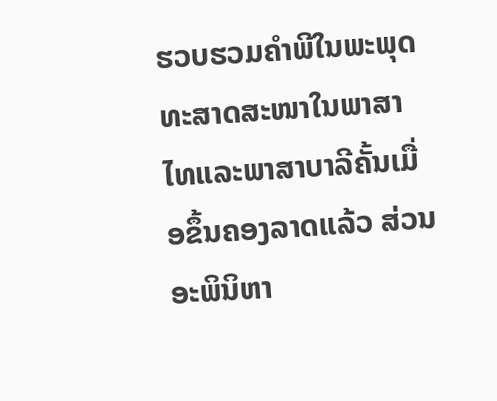ຮວບຮວມຄຳພີໃນພະພຸດທະສາດສະໜາໃນພາສາໄທແລະພາສາບາລີຄັ້ນເມື່ອຂຶ້ນຄອງລາດແລ້ວ ສ່ວນອະພິນິຫາ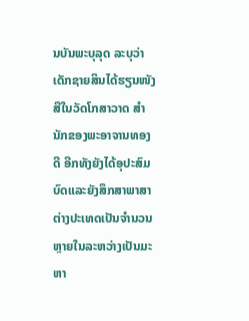ນບັນພະບຸລຸດ ລະບຸວ່າ ເດັກຊາຍສິນໄດ້ຮຽນໜັງສືໃນວັດໂກສາວາດ ສຳນັກຂອງພະອາຈານທອງດີ ອີກທັງຍັງໄດ້ອຸປະສົມບົດແລະຍັງສຶກສາພາສາຕ່າງປະເທດເປັນຈຳນວນຫຼາຍໃນລະຫວ່າງເປັນມະຫາ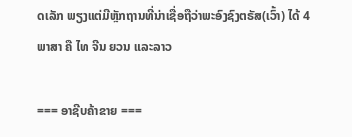ດເລັກ ພຽງແຕ່ມີຫຼັກຖານທີ່ນ່າເຊື່ອຖືວ່າພະອົງຊົງຕຣັສ(ເວົ້າ) ໄດ້ 4 ພາສາ ຄື ໄທ ຈີນ ຍວນ ແລະລາວ

=== ອາຊີບຄ້າຂາຍ ===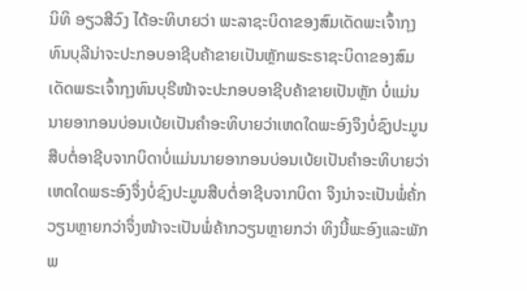ນິທິ ອຽວສີວົງ ໄດ້ອະທິບາຍວ່າ ພະລາຊະບິດາຂອງສົມເດັດພະເຈົ້າກຸງທົນບຸລີນ່າຈະປະກອບອາຊີບຄ້າຂາຍເປັນຫຼັກພຣະຣາຊະບິດາຂອງສົມເດັດພຣະເຈົ້າກຸງທົນບຸຣີໜ້າຈະປະກອບອາຊີບຄ້າຂາຍເປັນຫຼັກ ບໍ່ແມ່ນນາຍອາກອນບ່ອນເບ້ຍເປັນຄຳອະທິບາຍວ່າເຫດໃດພະອົງຈຶງບໍ່ຊົງປະມູນສືບຕໍ່ອາຊີບຈາກບິດາບໍ່ແມ່ນນາຍອາກອນບ່ອນເບ້ຍເປັນຄຳອະທິບາຍວ່າເຫດໃດພຣະອົງຈຶ່ງບໍ່ຊົງປະມູນສືບຕໍ່ອາຊີບຈາກບິດາ ຈຶງນ່າຈະເປັນພໍ່ຄ້່ກວຽນຫຼາຍກວ່າຈຶ່ງໜ້າຈະເປັນພໍ່ຄ້າກວຽນຫຼາຍກວ່າ ທິງນີ້ພະອົງແລະພັກພ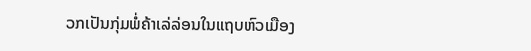ວກເປັນກຸ່ມພໍ່ຄ້າເລ່ລ່ອນໃນແຖບຫົວເມືອງ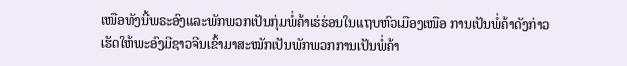ເໜືອທັງນີ້ພຣະອົງແລະພັກພວກເປັນກຸ່ມພໍ່ຄ້າເຮ່ຮ່ອນໃນແຖບຫົວເມືອງເໜືອ ການເປັນພໍ່ຄ້າດັງກ່າວເຮັດໃຫ້ພະອົງມີຊາວຈີນເຂົ້າມາສະໝັກເປັນພັກພວກການເປັນພໍ່ຄ້າ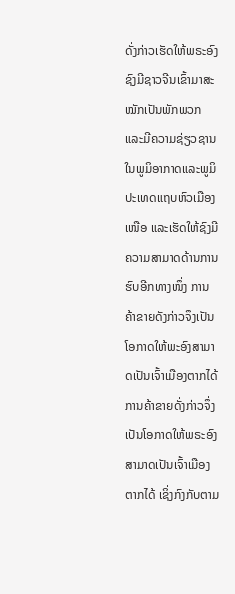ດັ່ງກ່າວເຮັດໃຫ້ພຣະອົງຊົງມີຊາວຈີນເຂົ້າມາສະໝັກເປັນພັກພວກ ແລະມີຄວາມຊ່ຽວຊານໃນພູມິອາກາດແລະພູມິປະເທດແຖບຫົວເມືອງເໜືອ ແລະເຮັດໃຫ້ຊົງມີຄວາມສາມາດດ້ານການຮົບອີກທາງໜຶ່ງ ການຄ້າຂາຍດັງກ່າວຈຶງເປັນໂອກາດໃຫ້ພະອົງສາມາດເປັນເຈົ້າເມືອງຕາກໄດ້ການຄ້າຂາຍດັ່ງກ່າວຈຶ່ງເປັນໂອກາດໃຫ້ພຣະອົງສາມາດເປັນເຈົ້າເມືອງຕາກໄດ້ ເຊິ່ງກົງກັບຕາມ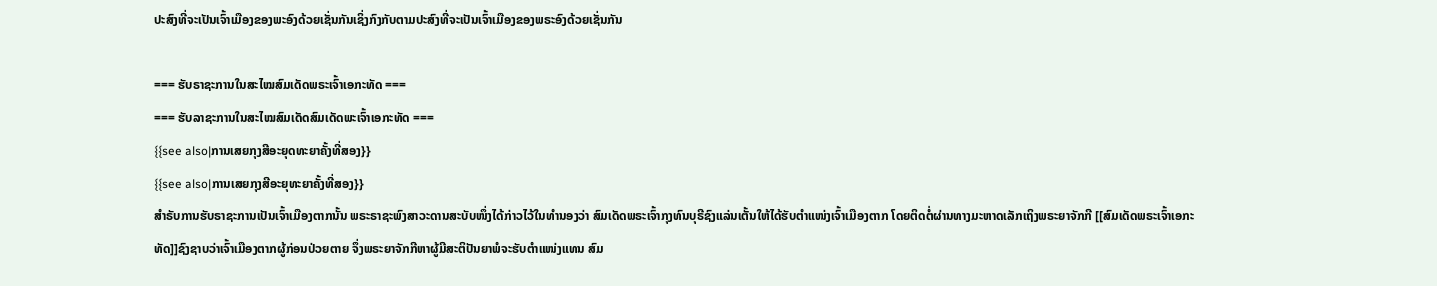ປະສົງທີ່ຈະເປັນເຈົ້າເມືອງຂອງພະອົງດ້ວຍເຊັ່ນກັນເຊິ່ງກົງກັບຕາມປະສົງທີ່ຈະເປັນເຈົ້າເມືອງຂອງພຣະອົງດ້ວຍເຊັ່ນກັນ

=== ຮັບຣາຊະການໃນສະໄໝສົມເດັດພຣະເຈົ້າເອກະທັດ ===
=== ຮັບລາຊະການໃນສະໄໝສົມເດັດສົມເດັດພະເຈົ້າເອກະທັດ ===
{{see also|ການເສຍກຸງສີອະຍຸດທະຍາຄັ້ງທີ່ສອງ}}
{{see also|ການເສຍກຸງສີອະຍຸທະຍາຄັ້ງທີ່ສອງ}}
ສຳຣັບການຮັບຣາຊະການເປັນເຈົ້າເມືອງຕາກນັ້ນ ພຣະຣາຊະພົງສາວະດານສະບັບໜຶ່ງໄດ້ກ່າວໄວ້ໃນທຳນອງວ່າ ສົມເດັດພຣະເຈົ້າກຸງທົນບຸຣີຊົງແລ່ນເຕັ້ນໃຫ້ໄດ້ຮັບຕຳແໜ່ງເຈົ້າເມືອງຕາກ ໂດຍຕິດຕໍ່ຜ່ານທາງມະຫາດເລັກເຖິງພຣະຍາຈັກກີ [[ສົມເດັດພຣະເຈົ້າເອກະທັດ]]ຊົງຊາບວ່າເຈົ້າເມືອງຕາກຜູ້ກ່ອນປ່ວຍຕາຍ ຈຶ່ງພຣະຍາຈັກກີຫາຜູ້ມີສະຕິປັນຍາພໍຈະຮັບຕຳແໜ່ງແທນ ສົມ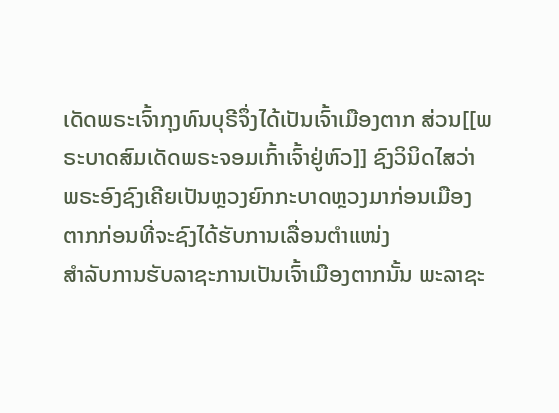ເດັດພຣະເຈົ້າກຸງທົນບຸຣີຈຶ່ງໄດ້ເປັນເຈົ້າເມືອງຕາກ ສ່ວນ[[ພຣະບາດສົມເດັດພຣະຈອມເກົ້າເຈົ້າຢູ່ຫົວ]] ຊົງວິນິດໄສວ່າ ພຣະອົງຊົງເຄີຍເປັນຫຼວງຍົກກະບາດຫຼວງມາກ່ອນເມືອງຕາກກ່ອນທີ່ຈະຊົງໄດ້ຮັບການເລື່ອນຕຳແໜ່ງ
ສຳລັບການຮັບລາຊະການເປັນເຈົ້າເມືອງຕາກນັ້ນ ພະລາຊະ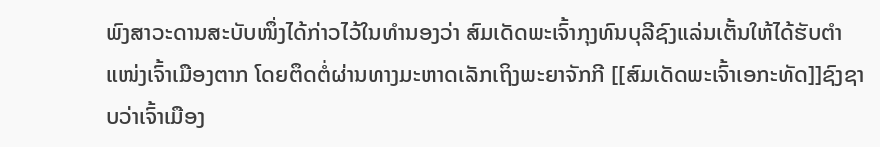ພົງສາວະດານສະບັບໜຶ່ງໄດ້ກ່າວໄວ້ໃນທຳນອງວ່າ ສົມເດັດພະເຈົ້າກຸງທົນບຸລີຊົງແລ່ນເຕັ້ນໃຫ້ໄດ້ຮັບຕຳແໜ່ງເຈົ້າເມືອງຕາກ ໂດຍຕຶດຕໍ່ຜ່ານທາງມະຫາດເລັກເຖິງພະຍາຈັກກີ [[ສົມເດັດພະເຈົ້າເອກະທັດ]]ຊົງຊາບວ່າເຈົ້າເມືອງ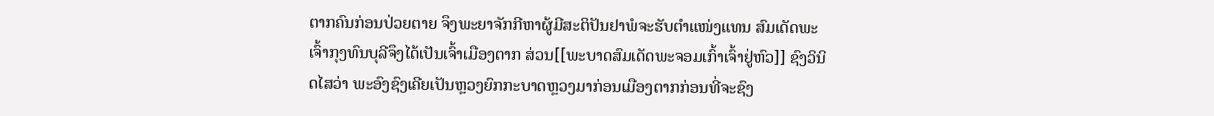ຕາກຄົນກ່ອນປ່ວຍຕາຍ ຈຶງພະຍາຈັກກີຫາຜູ້ມີສະຕິປັນຢາພໍຈະຮັບຕຳແໜ່ງແທນ ສົມເດັດພະເຈົ້າກຸງທົນບຸລີຈຶງໄດ້ເປັນເຈົ້າເມືອງຕາກ ສ່ວນ[[ພະບາດສົມເດັດພະຈອມເກົ້າເຈົ້າຢູ່ຫົວ]] ຊົງວິນິດໄສວ່າ ພະອົງຊົງເຄີຍເປັນຫຼວງຍົກກະບາດຫຼວງມາກ່ອນເມືອງຕາກກ່ອນທີ່ຈະຊົງ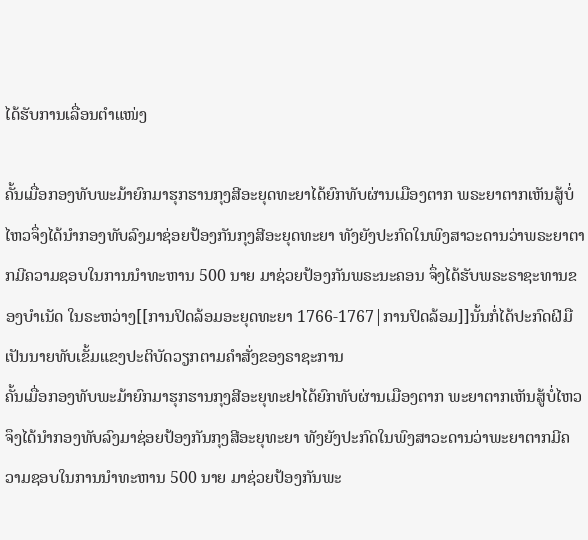ໄດ້ຮັບການເລື່ອນຕຳແໜ່ງ

ຄັ້ນເມື່ອກອງທັບພະມ້າຍົກມາຮຸກຮານກຸງສີອະຍຸດທະຍາໄດ້ຍົກທັບຜ່ານເມືອງຕາກ ພຣະຍາຕາກເຫັນສູ້ບໍ່ໄຫວຈຶ່ງໄດ້ນຳກອງທັບລົງມາຊ່ອຍປ້ອງກັນກຸງສີອະຍຸດທະຍາ ທັງຍັງປະກົດໃນພົງສາວະດານວ່າພຣະຍາຕາກມີຄວາມຊອບໃນການນຳທະຫານ 500 ນາຍ ມາຊ່ວຍປ້ອງກັນພຣະນະຄອນ ຈຶ່ງໄດ້ຮັບພຣະຣາຊະທານຂອງບຳເນັດ ໃນຣະຫວ່າງ[[ການປິດລ້ອມອະຍຸດທະຍາ 1766-1767|ການປິດລ້ອມ]]ນັ້ນກໍ່ໄດ້ປະກົດຝີມືເປັນນາຍທັບເຂັ້ມແຂງປະຕິບັດວຽກຕາມຄຳສັ່ງຂອງຣາຊະການ
ຄັ້ນເມື່ອກອງທັບພະມ້າຍົກມາຮຸກຮານກຸງສີອະຍຸທະຢາໄດ້ຍົກທັບຜ່ານເມືອງຕາກ ພະຍາຕາກເຫັນສູ້ບໍ່ໄຫວຈຶງໄດ້ນຳກອງທັບລົງມາຊ່ອຍປ້ອງກັນກຸງສີອະຍຸທະຍາ ທັງຍັງປະກົດໃນພົງສາວະດານວ່າພະຍາຕາກມີຄວາມຊອບໃນການນຳທະຫານ 500 ນາຍ ມາຊ່ວຍປ້ອງກັນພະ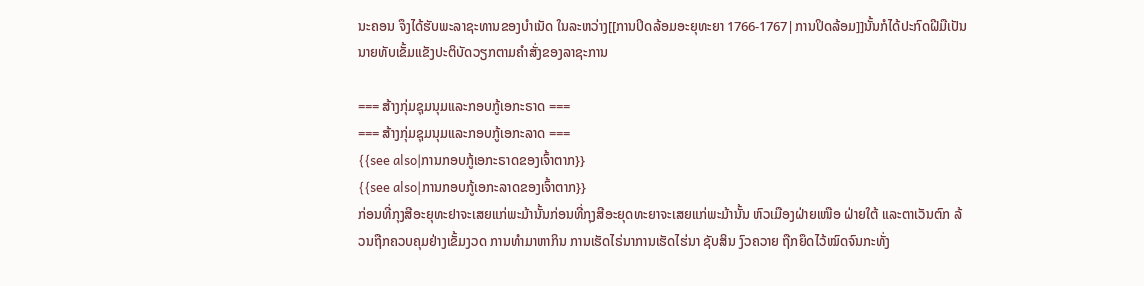ນະຄອນ ຈຶງໄດ້ຮັບພະລາຊະທານຂອງບຳເນັດ ໃນລະຫວ່າງ[[ການປິດລ້ອມອະຍຸທະຍາ 1766-1767|ການປິດລ້ອມ]]ນັ້ນກໍໄດ້ປະກົດຝີມືເປັນນາຍທັບເຂັ້ມແຂັງປະຕິບັດວຽກຕາມຄຳສັ່ງຂອງລາຊະການ

=== ສ້າງກຸ່ມຊຸມນຸມແລະກອບກູ້ເອກະຣາດ ===
=== ສ້າງກຸ່ມຊຸມນຸມແລະກອບກູ້ເອກະລາດ ===
{{see also|ການກອບກູ້ເອກະຣາດຂອງເຈົ້າຕາກ}}
{{see also|ການກອບກູ້ເອກະລາດຂອງເຈົ້າຕາກ}}
ກ່ອນທີ່ກຸງສີອະຍຸທະຢາຈະເສຍແກ່ພະມ້ານັ້ນກ່ອນທີ່ກຸງສີອະຍຸດທະຍາຈະເສຍແກ່ພະມ້ານັ້ນ ຫົວເມືອງຝ່າຍເໜືອ ຝ່າຍໃຕ້ ແລະຕາເວັນຕົກ ລ້ວນຖືກຄວບຄຸມຢ່າງເຂັ້ມງວດ ການທຳມາຫາກິນ ການເຮັດໄຣ່ນາການເຮັດໄຮ່ນາ ຊັບສິນ ງົວຄວາຍ ຖືກຍຶດໄວ້ໝົດຈົນກະທັ່ງ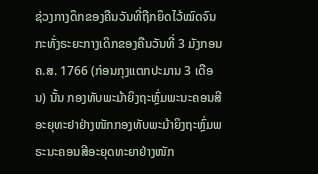ຊ່ວງກາງດຶກຂອງຄືນວັນທີ່ຖືກຍຶດໄວ້ໝົດຈົນກະທັ່ງຣະຍະກາງເດິກຂອງຄືນວັນທີ່ 3 ມັງກອນ ຄ.ສ. 1766 (ກ່ອນກຸງແຕກປະມານ 3 ເດືອນ) ນັ້ນ ກອງທັບພະມ້າຍິງຖະຫຼົ່ມພະນະຄອນສີອະຍຸທະຢາຢ່າງໜັກກອງທັບພະມ້າຍິງຖະຫຼົ່ມພຣະນະຄອນສີອະຍຸດທະຍາຢ່າງໜັກ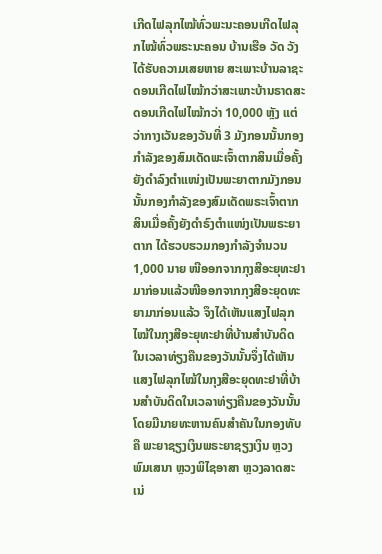ເກີດໄຟລຸກໄໝ້ທົ່ວພະນະຄອນເກີດໄຟລຸກໄໝ້ທົ່ວພຣະນະຄອນ ບ້ານເຮືອ ວັດ ວັງ ໄດ້ຮັບຄວາມເສຍຫາຍ ສະເພາະບ້ານລາຊະດອນເກີດໄຟໄໝ້ກວ່າສະເພາະບ້ານຣາດສະດອນເກີດໄຟໄໝ້ກວ່າ 10,000 ຫຼັງ ແຕ່ວ່າກາງເວັນຂອງວັນທີ່ 3 ມັງກອນນັ້ນກອງກຳລັງຂອງສົມເດັດພະເຈົ້າຕາກສິນເມື່ອຄັ້ງຍັງດຳລົງຕຳແໜ່ງເປັນພະຍາຕາກມັງກອນນັ້ນກອງກຳລັງຂອງສົມເດັດພຣະເຈົ້າຕາກສິນເມື່ອຄັ້ງຍັງດຳຣົງຕຳແໜ່ງເປັນພຣະຍາຕາກ ໄດ້ຮວບຮວມກອງກຳລັງຈຳນວນ 1,000 ນາຍ ໜີອອກຈາກກຸງສີອະຍຸທະຢາມາກ່ອນແລ້ວໜີອອກຈາກກຸງສີອະຍຸດທະຍາມາກ່ອນແລ້ວ ຈຶງໄດ້ເຫັນແສງໄຟລຸກໄໝ້ໃນກຸງສີອະຍຸທະຢາທີ່ບ້ານສຳບັນດິດໃນເວລາທ່ຽງຄືນຂອງວັນນັ້ນຈຶ່ງໄດ້ເຫັນແສງໄຟລຸກໄໝ້ໃນກຸງສີອະຍຸດທະຢາທີ່ບ້ານສຳບັນດິດໃນເວລາທ່ຽງຄືນຂອງວັນນັ້ນ ໂດຍມີນາຍທະຫານຄົນສຳຄັນໃນກອງທັບຄື ພະຍາຊຽງເງິນພຣະຍາຊຽງເງິນ ຫຼວງພົມເສນາ ຫຼວງພິໄຊອາສາ ຫຼວງລາດສະເນ່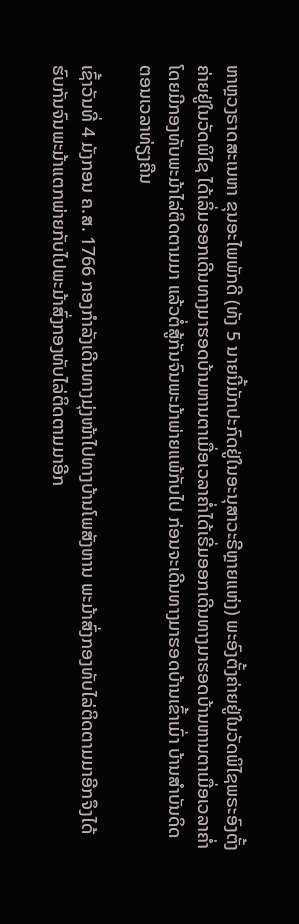ຫາຫຼວງຣາດສະເນຫາ ຂຸນອະໄພພັກດີ (ທັງ 5 ນາຍນີ້ມັກປະກົດຢູ່ໃນອະນຸສາວະຣີຫຼາຍແຫ່ງ) ພະອົງຕັ້ງຄ່າຍຢູ່ໃນວັດພິໄຊພຣະອົງຕັ້ງຄ່າຍຢູ່ໃນວັດພິໄຊ ໄດ້ເລິ່ມອອກເດີນທາງມາຮອດບ້ານຫານຕາເມື່ອເວລາຄ່ຳໄດ້ເຣີ່ມອອກເດີນທາງມາຮອດບ້ານຫານຕາເມື່ອເວລາຄ່ຳ ໂດຍມີກອງທັບພະມ້າໄລ່ຕິດຕາມມາ ແລ້ວຕໍ່ສູ້ກັນຈົນພະມ້າພ່າຍແພ້ກັບໄປ ກ່ອນຈະເດີນທາງມາຮອດບ້ານເຂົ້າເມົ່າ ບ້ານສຳບັນດິດ ຕອນເວລາທ່ຽງຄືນ

ເຊົ້າວັນທີ່ 4 ມັງກອນ ຄ.ສ. 1766 ກອງກຳລັງເດີນທາງມຸ່ງໜ້າໄປທາງບ້ານໂພສັງຫານ ພະມ້າສົ່ງກອງທັບໄລ່ຕິດຕາມມາອີກຈຶງໄດ້ຮົບກັນຈົນພະມ້າແຕກພ່າຍກັບໄປພະມ້າສົ່ງກອງທັບໄລ່ຕິດຕາມມາອີກ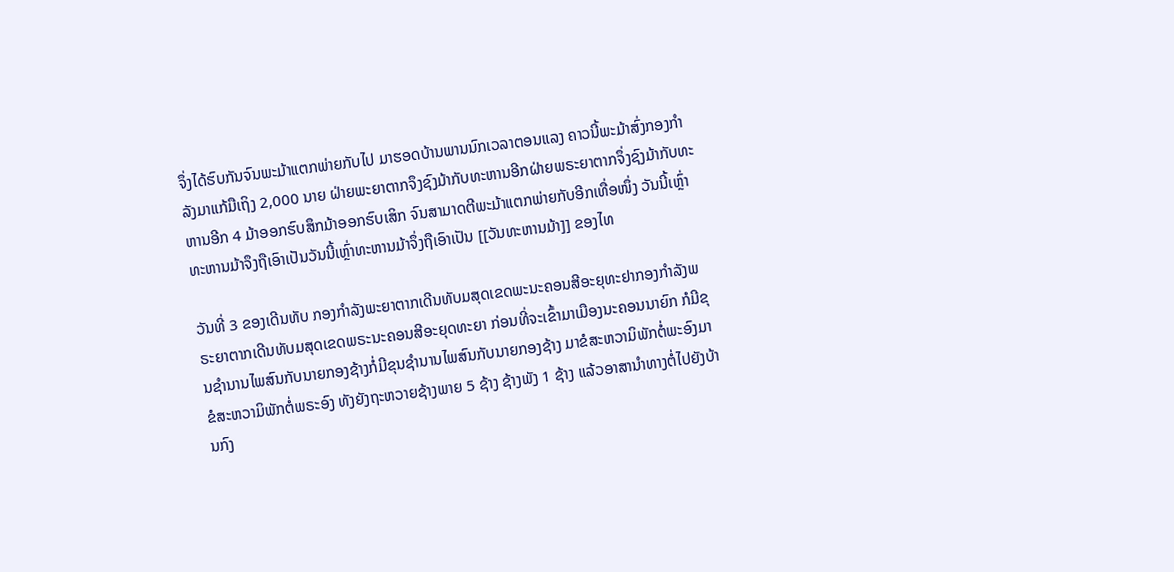ຈຶ່ງໄດ້ຮົບກັນຈົນພະມ້າແຕກພ່າຍກັບໄປ ມາຮອດບ້ານພານນົກເວລາຕອນແລງ ຄາວນີ້ພະມ້າສົ່ງກອງກຳລັງມາແກ້ມືເຖິງ 2,000 ນາຍ ຝ່າຍພະຍາຕາກຈຶງຊົງມ້າກັບທະຫານອີກຝ່າຍພຣະຍາຕາກຈຶ່ງຊົງມ້າກັບທະຫານອີກ 4 ມ້າອອກຮົບສຶກມ້າອອກຮົບເສິກ ຈົນສາມາດຕີພະມ້າແຕກພ່າຍກັບອີກເທື່ອໜຶ່ງ ວັນນີ້ເຫຼົ່າທະຫານມ້າຈຶງຖືເອົາເປັນວັນນີ້ເຫຼົ່າທະຫານມ້າຈຶ່ງຖືເອົາເປັນ [[ວັນທະຫານມ້າ]] ຂອງໄທ

ວັນທີ່ 3 ຂອງເດີນທັບ ກອງກຳລັງພະຍາຕາກເດີນທັບມສຸດເຂດພະນະຄອນສີອະຍຸທະຢາກອງກຳລັງພຣະຍາຕາກເດີນທັບມສຸດເຂດພຣະນະຄອນສີອະຍຸດທະຍາ ກ່ອນທີ່ຈະເຂົ້າມາເມືອງນະຄອນນາຍົກ ກໍມີຂຸນຊຳນານໄພສົນກັບນາຍກອງຊ້າງກໍ່ມີຂຸນຊຳນານໄພສົນກັບນາຍກອງຊ້າງ ມາຂໍສະຫວາມິພັກຕໍ່ພະອົງມາຂໍສະຫວາມິພັກຕໍ່ພຣະອົງ ທັງຍັງຖະຫວາຍຊ້າງພາຍ 5 ຊ້າງ ຊ້າງພັງ 1 ຊ້າງ ແລ້ວອາສານຳທາງຕໍ່ໄປຍັງບ້ານກົງ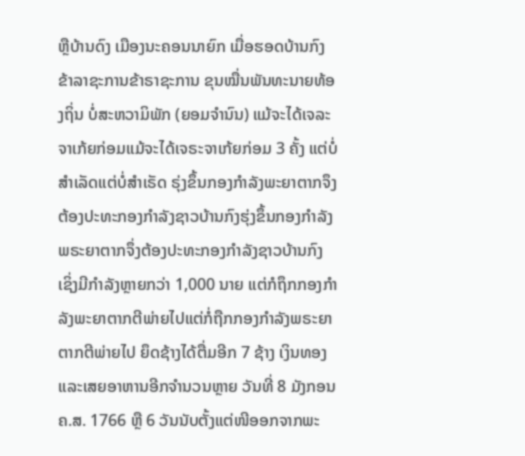ຫຼືບ້ານດົງ ເມືອງນະຄອນນາຍົກ ເມື່ອຮອດບ້ານກົງ ຂ້າລາຊະການຂ້າຣາຊະການ ຂຸນໝື່ນພັນທະນາຍທ້ອງຖິ່ນ ບໍ່ສະຫວາມິພັກ (ຍອມຈຳນົນ) ແມ້ຈະໄດ້ເຈລະຈາເກ້ຍກ່ອມແມ້ຈະໄດ້ເຈຣະຈາເກ້ຍກ່ອມ 3 ຄັ້ງ ແຕ່ບໍ່ສຳເລັດແຕ່ບໍ່ສຳເຣັດ ຣຸ່ງຂຶ້ນກອງກຳລັງພະຍາຕາກຈຶງຕ້ອງປະທະກອງກຳລັງຊາວບ້ານກົງຮຸ່ງຂຶ້ນກອງກຳລັງພຣະຍາຕາກຈຶ່ງຕ້ອງປະທະກອງກຳລັງຊາວບ້ານກົງ ເຊິ່ງມີກຳລັງຫຼາຍກວ່າ 1,000 ນາຍ ແຕ່ກໍຖຶກກອງກຳລັງພະຍາຕາກຕີພ່າຍໄປແຕ່ກໍ່ຖືກກອງກຳລັງພຣະຍາຕາກຕີພ່າຍໄປ ຍຶດຊ້າງໄດ້ຕື່ມອີກ 7 ຊ້າງ ເງິນທອງ ແລະເສຍອາຫານອີກຈຳນວນຫຼາຍ ວັນທີ່ 8 ມັງກອນ ຄ.ສ. 1766 ຫຼື 6 ວັນນັບຕັ້ງແຕ່ໜີອອກຈາກພະ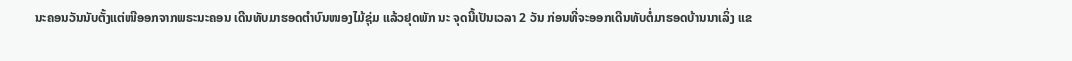ນະຄອນວັນນັບຕັ້ງແຕ່ໜີອອກຈາກພຣະນະຄອນ ເດີນທັບມາຮອດຕຳບົນໜອງໄມ້ຊຸ່ມ ແລ້ວຢຸດພັກ ນະ ຈຸດນີ້ເປັນເວລາ 2 ວັນ ກ່ອນທີ່ຈະອອກເດີນທັບຕໍ່ມາຮອດບ້ານນາເລິ່ງ ແຂ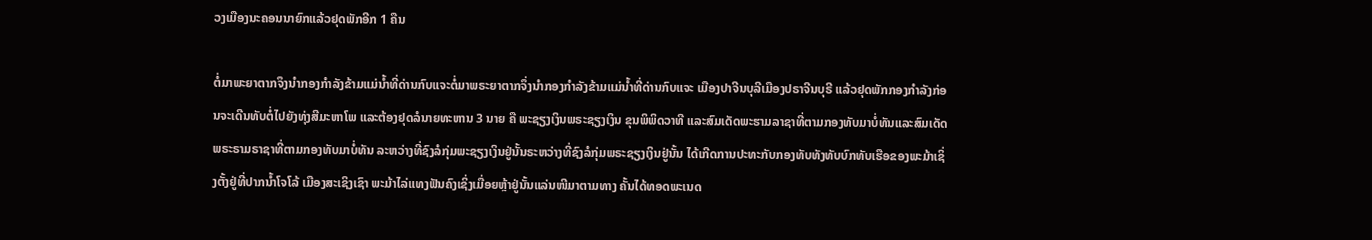ວງເມືອງນະຄອນນາຍົກແລ້ວຢຸດພັກອີກ 1 ຄືນ

ຕໍ່ມາພະຍາຕາກຈຶງນຳກອງກຳລັງຂ້າມແມ່ນ້ຳທີ່ດ່ານກົບແຈະຕໍ່ມາພຣະຍາຕາກຈຶ່ງນຳກອງກຳລັງຂ້າມແມ່ນ້ຳທີ່ດ່ານກົບແຈະ ເມືອງປາຈີນບຸລີເມືອງປຣາຈີນບຸຣີ ແລ້ວຢຸດພັກກອງກຳລັງກ່ອນຈະເດີນທັບຕໍ່ໄປຍັງທຸ່ງສີມະຫາໂພ ແລະຕ້ອງຢຸດລໍນາຍທະຫານ 3 ນາຍ ຄື ພະຊຽງເງິນພຣະຊຽງເງິນ ຂຸນພິພິດວາທີ ແລະສົມເດັດພະຮາມລາຊາທີ່ຕາມກອງທັບມາບໍ່ທັນແລະສົມເດັດພຣະຣາມຣາຊາທີ່ຕາມກອງທັບມາບໍ່ທັນ ລະຫວ່າງທີ່ຊົງລໍກຸ່ມພະຊຽງເງິນຢູ່ນັ້ນຣະຫວ່າງທີ່ຊົງລໍກຸ່ມພຣະຊຽງເງິນຢູ່ນັ້ນ ໄດ້ເກີດການປະທະກັບກອງທັບທັງທັບບົກທັບເຮືອຂອງພະມ້າເຊິ່ງຕັ້ງຢູ່ທີ່ປາກນ້ຳໂຈໂລ້ ເມືອງສະເຊິງເຊົາ ພະມ້າໄລ່ແທງຟັນຄົງເຊິ່ງເມື່ອຍຫຼ້າຢູ່ນັ້ນແລ່ນໜີມາຕາມທາງ ຄັ້ນໄດ້ທອດພະເນດ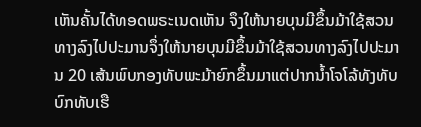ເຫັນຄັ້ນໄດ້ທອດພຣະເນດເຫັນ ຈຶງໃຫ້ນາຍບຸນມີຂຶ້ນມ້າໃຊ້ສວນທາງລົງໄປປະມານຈຶ່ງໃຫ້ນາຍບຸນມີຂຶ້ນມ້າໃຊ້ສວນທາງລົງໄປປະມານ 20 ເສ້ນພົບກອງທັບພະມ້າຍົກຂຶ້ນມາແຕ່ປາກນ້ຳໂຈໂລ້ທັງທັບບົກທັບເຮື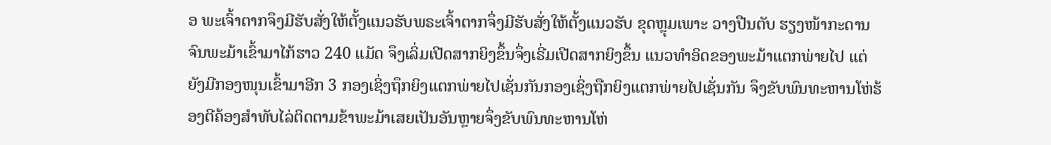ອ ພະເຈົ້າຕາກຈຶງມີຮັບສັ່ງໃຫ້ຕັ້ງແນວຮັບພຣະເຈົ້າຕາກຈຶ່ງມີຮັບສັ່ງໃຫ້ຕັ້ງແນວຮັບ ຂຸດຫຼຸມເພາະ ວາງປືນຕັບ ຮຽງໜ້າກະດານ ຈົນພະມ້າເຂົ້າມາໄກ້ຮາວ 240 ແມັດ ຈຶງເລິ່ມເປີດສາກຍິງຂຶ້ນຈຶ່ງເຣີ່ມເປີດສາກຍິງຂຶ້ນ ແນວທຳອິດຂອງພະມ້າແຕກພ່າຍໄປ ແຕ່ຍັງມີກອງໜຸນເຂົ້າມາອີກ 3 ກອງເຊິ່ງຖຶກຍິງແຕກພ່າຍໄປເຊັ່ນກັນກອງເຊິ່ງຖືກຍິງແຕກພ່າຍໄປເຊັ່ນກັນ ຈຶງຂັບພົນທະຫານໂຫ່ຮ້ອງຕີຄ້ອງສຳທັບໄລ່ຕິດຕາມຂ້າພະມ້າເສຍເປັນອັນຫຼາຍຈຶ່ງຂັບພົນທະຫານໂຫ່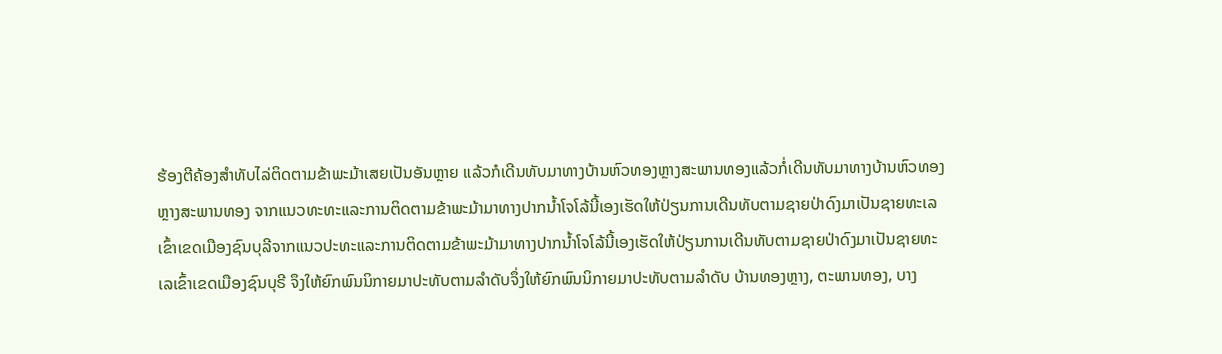ຮ້ອງຕີຄ້ອງສຳທັບໄລ່ຕິດຕາມຂ້າພະມ້າເສຍເປັນອັນຫຼາຍ ແລ້ວກໍເດີນທັບມາທາງບ້ານຫົວທອງຫຼາງສະພານທອງແລ້ວກໍ່ເດີນທັບມາທາງບ້ານຫົວທອງຫຼາງສະພານທອງ ຈາກແນວທະທະແລະການຕິດຕາມຂ້າພະມ້າມາທາງປາກນ້ຳໂຈໂລ້ນີ້ເອງເຮັດໃຫ້ປ່ຽນການເດີນທັບຕາມຊາຍປ່າດົງມາເປັນຊາຍທະເລເຂົ້າເຂດເມືອງຊົນບຸລີຈາກແນວປະທະແລະການຕິດຕາມຂ້າພະມ້າມາທາງປາກນ້ຳໂຈໂລ້ນີ້ເອງເຮັດໃຫ້ປ່ຽນການເດີນທັບຕາມຊາຍປ່າດົງມາເປັນຊາຍທະເລເຂົ້າເຂດເມືອງຊົນບຸຣີ ຈຶງໃຫ້ຍົກພົນນິກາຍມາປະທັບຕາມລຳດັບຈຶ່ງໃຫ້ຍົກພົນນິກາຍມາປະທັບຕາມລຳດັບ ບ້ານທອງຫຼາງ, ຕະພານທອງ, ບາງ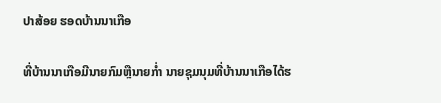ປາສ້ອຍ ຮອດບ້ານນາເກືອ

ທີ່ບ້ານນາເກືອມີນາຍກົມຫຼືນາຍກ່ຳ ນາຍຊຸມນຸມທີ່ບ້ານນາເກືອໄດ້ຮ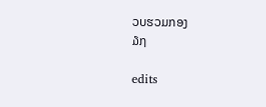ວບຮວມກອງ
໓໗

edits